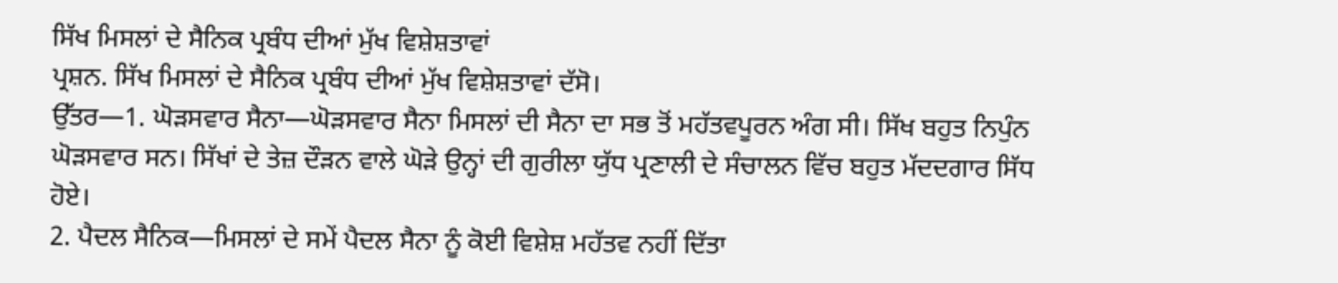ਸਿੱਖ ਮਿਸਲਾਂ ਦੇ ਸੈਨਿਕ ਪ੍ਰਬੰਧ ਦੀਆਂ ਮੁੱਖ ਵਿਸ਼ੇਸ਼ਤਾਵਾਂ
ਪ੍ਰਸ਼ਨ. ਸਿੱਖ ਮਿਸਲਾਂ ਦੇ ਸੈਨਿਕ ਪ੍ਰਬੰਧ ਦੀਆਂ ਮੁੱਖ ਵਿਸ਼ੇਸ਼ਤਾਵਾਂ ਦੱਸੋ।
ਉੱਤਰ—1. ਘੋੜਸਵਾਰ ਸੈਨਾ—ਘੋੜਸਵਾਰ ਸੈਨਾ ਮਿਸਲਾਂ ਦੀ ਸੈਨਾ ਦਾ ਸਭ ਤੋਂ ਮਹੱਤਵਪੂਰਨ ਅੰਗ ਸੀ। ਸਿੱਖ ਬਹੁਤ ਨਿਪੁੰਨ ਘੋੜਸਵਾਰ ਸਨ। ਸਿੱਖਾਂ ਦੇ ਤੇਜ਼ ਦੌੜਨ ਵਾਲੇ ਘੋੜੇ ਉਨ੍ਹਾਂ ਦੀ ਗੁਰੀਲਾ ਯੁੱਧ ਪ੍ਰਣਾਲੀ ਦੇ ਸੰਚਾਲਨ ਵਿੱਚ ਬਹੁਤ ਮੱਦਦਗਾਰ ਸਿੱਧ ਹੋਏ।
2. ਪੈਦਲ ਸੈਨਿਕ—ਮਿਸਲਾਂ ਦੇ ਸਮੇਂ ਪੈਦਲ ਸੈਨਾ ਨੂੰ ਕੋਈ ਵਿਸ਼ੇਸ਼ ਮਹੱਤਵ ਨਹੀਂ ਦਿੱਤਾ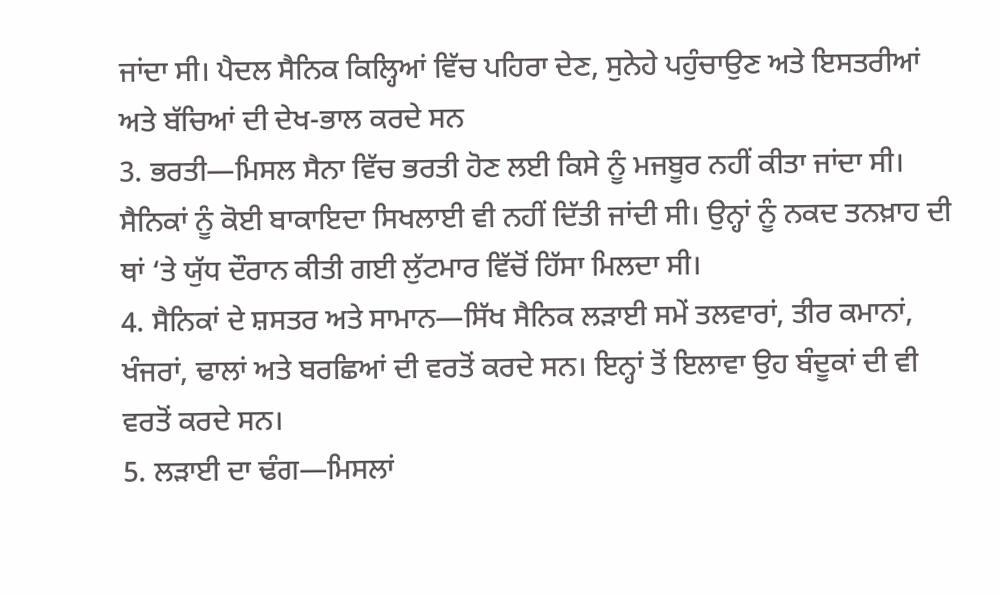ਜਾਂਦਾ ਸੀ। ਪੈਦਲ ਸੈਨਿਕ ਕਿਲ੍ਹਿਆਂ ਵਿੱਚ ਪਹਿਰਾ ਦੇਣ, ਸੁਨੇਹੇ ਪਹੁੰਚਾਉਣ ਅਤੇ ਇਸਤਰੀਆਂ ਅਤੇ ਬੱਚਿਆਂ ਦੀ ਦੇਖ-ਭਾਲ ਕਰਦੇ ਸਨ
3. ਭਰਤੀ—ਮਿਸਲ ਸੈਨਾ ਵਿੱਚ ਭਰਤੀ ਹੋਣ ਲਈ ਕਿਸੇ ਨੂੰ ਮਜਬੂਰ ਨਹੀਂ ਕੀਤਾ ਜਾਂਦਾ ਸੀ। ਸੈਨਿਕਾਂ ਨੂੰ ਕੋਈ ਬਾਕਾਇਦਾ ਸਿਖਲਾਈ ਵੀ ਨਹੀਂ ਦਿੱਤੀ ਜਾਂਦੀ ਸੀ। ਉਨ੍ਹਾਂ ਨੂੰ ਨਕਦ ਤਨਖ਼ਾਹ ਦੀ ਥਾਂ ‘ਤੇ ਯੁੱਧ ਦੌਰਾਨ ਕੀਤੀ ਗਈ ਲੁੱਟਮਾਰ ਵਿੱਚੋਂ ਹਿੱਸਾ ਮਿਲਦਾ ਸੀ।
4. ਸੈਨਿਕਾਂ ਦੇ ਸ਼ਸਤਰ ਅਤੇ ਸਾਮਾਨ—ਸਿੱਖ ਸੈਨਿਕ ਲੜਾਈ ਸਮੇਂ ਤਲਵਾਰਾਂ, ਤੀਰ ਕਮਾਨਾਂ, ਖੰਜਰਾਂ, ਢਾਲਾਂ ਅਤੇ ਬਰਛਿਆਂ ਦੀ ਵਰਤੋਂ ਕਰਦੇ ਸਨ। ਇਨ੍ਹਾਂ ਤੋਂ ਇਲਾਵਾ ਉਹ ਬੰਦੂਕਾਂ ਦੀ ਵੀ ਵਰਤੋਂ ਕਰਦੇ ਸਨ।
5. ਲੜਾਈ ਦਾ ਢੰਗ—ਮਿਸਲਾਂ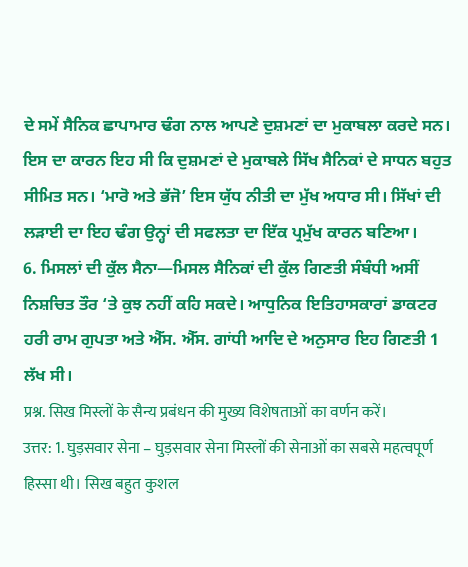ਦੇ ਸਮੇਂ ਸੈਨਿਕ ਛਾਪਾਮਾਰ ਢੰਗ ਨਾਲ ਆਪਣੇ ਦੁਸ਼ਮਣਾਂ ਦਾ ਮੁਕਾਬਲਾ ਕਰਦੇ ਸਨ। ਇਸ ਦਾ ਕਾਰਨ ਇਹ ਸੀ ਕਿ ਦੁਸ਼ਮਣਾਂ ਦੇ ਮੁਕਾਬਲੇ ਸਿੱਖ ਸੈਨਿਕਾਂ ਦੇ ਸਾਧਨ ਬਹੁਤ ਸੀਮਿਤ ਸਨ। ‘ਮਾਰੋ ਅਤੇ ਭੱਜੋ’ ਇਸ ਯੁੱਧ ਨੀਤੀ ਦਾ ਮੁੱਖ ਅਧਾਰ ਸੀ। ਸਿੱਖਾਂ ਦੀ ਲੜਾਈ ਦਾ ਇਹ ਢੰਗ ਉਨ੍ਹਾਂ ਦੀ ਸਫਲਤਾ ਦਾ ਇੱਕ ਪ੍ਰਮੁੱਖ ਕਾਰਨ ਬਣਿਆ।
6. ਮਿਸਲਾਂ ਦੀ ਕੁੱਲ ਸੈਨਾ—ਮਿਸਲ ਸੈਨਿਕਾਂ ਦੀ ਕੁੱਲ ਗਿਣਤੀ ਸੰਬੰਧੀ ਅਸੀਂ ਨਿਸ਼ਚਿਤ ਤੌਰ ‘ਤੇ ਕੁਝ ਨਹੀਂ ਕਹਿ ਸਕਦੇ। ਆਧੁਨਿਕ ਇਤਿਹਾਸਕਾਰਾਂ ਡਾਕਟਰ ਹਰੀ ਰਾਮ ਗੁਪਤਾ ਅਤੇ ਐੱਸ. ਐੱਸ. ਗਾਂਧੀ ਆਦਿ ਦੇ ਅਨੁਸਾਰ ਇਹ ਗਿਣਤੀ 1 ਲੱਖ ਸੀ।
प्रश्न. सिख मिस्लों के सैन्य प्रबंधन की मुख्य विशेषताओं का वर्णन करें।
उत्तर: 1. घुड़सवार सेना – घुड़सवार सेना मिस्लों की सेनाओं का सबसे महत्वपूर्ण हिस्सा थी। सिख बहुत कुशल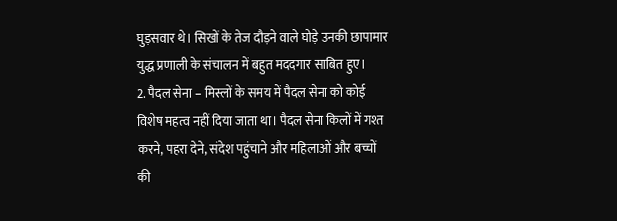घुड़सवार थे। सिखों के तेज दौड़ने वाले घोड़े उनकी छापामार युद्ध प्रणाली के संचालन में बहुत मददगार साबित हुए।
2. पैदल सेना – मिस्लों के समय में पैदल सेना को कोई विशेष महत्व नहीं दिया जाता था। पैदल सेना किलों में गश्त करने, पहरा देने, संदेश पहुंचाने और महिलाओं और बच्चों की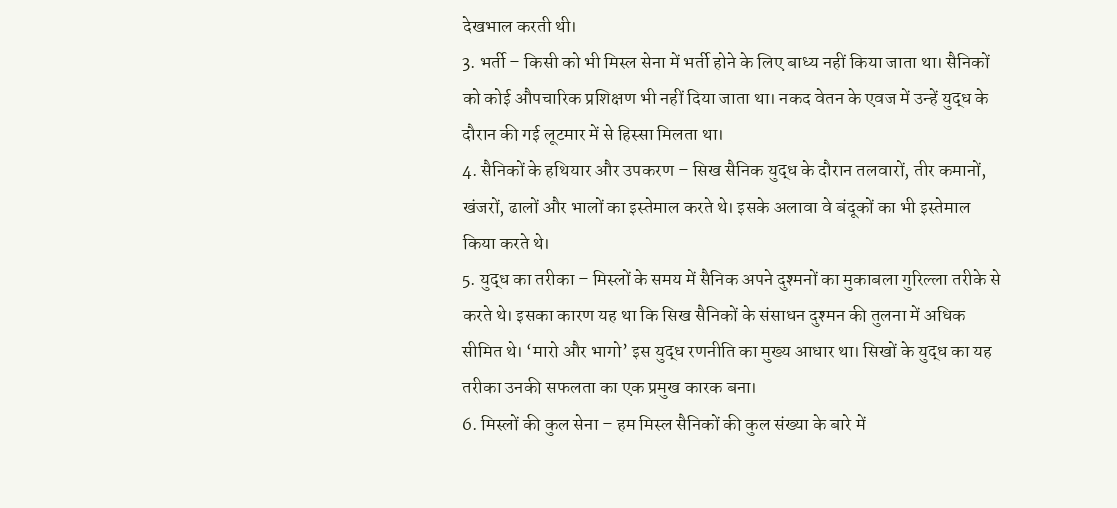देखभाल करती थी।
3. भर्ती – किसी को भी मिस्ल सेना में भर्ती होने के लिए बाध्य नहीं किया जाता था। सैनिकों को कोई औपचारिक प्रशिक्षण भी नहीं दिया जाता था। नकद वेतन के एवज में उन्हें युद्ध के दौरान की गई लूटमार में से हिस्सा मिलता था।
4. सैनिकों के हथियार और उपकरण – सिख सैनिक युद्ध के दौरान तलवारों, तीर कमानों, खंजरों, ढालों और भालों का इस्तेमाल करते थे। इसके अलावा वे बंदूकों का भी इस्तेमाल किया करते थे।
5. युद्ध का तरीका – मिस्लों के समय में सैनिक अपने दुश्मनों का मुकाबला गुरिल्ला तरीके से करते थे। इसका कारण यह था कि सिख सैनिकों के संसाधन दुश्मन की तुलना में अधिक सीमित थे। ‘मारो और भागो’ इस युद्ध रणनीति का मुख्य आधार था। सिखों के युद्ध का यह तरीका उनकी सफलता का एक प्रमुख कारक बना।
6. मिस्लों की कुल सेना – हम मिस्ल सैनिकों की कुल संख्या के बारे में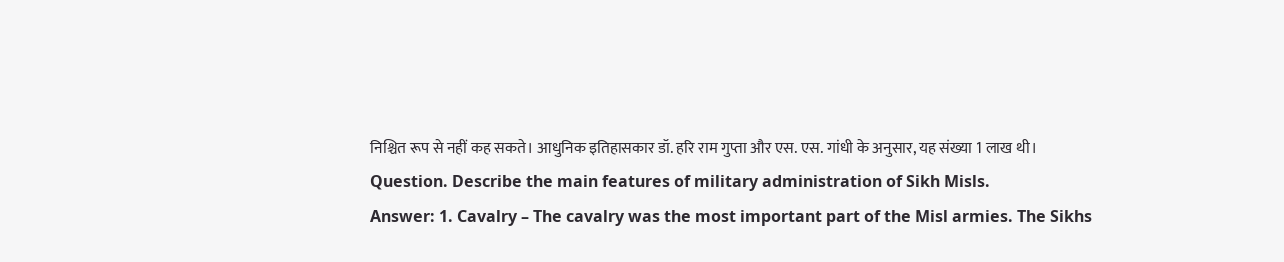निश्चित रूप से नहीं कह सकते। आधुनिक इतिहासकार डॉ. हरि राम गुप्ता और एस. एस. गांधी के अनुसार, यह संख्या 1 लाख थी।
Question. Describe the main features of military administration of Sikh Misls.
Answer: 1. Cavalry – The cavalry was the most important part of the Misl armies. The Sikhs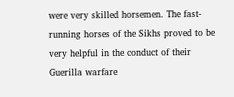were very skilled horsemen. The fast-running horses of the Sikhs proved to be very helpful in the conduct of their Guerilla warfare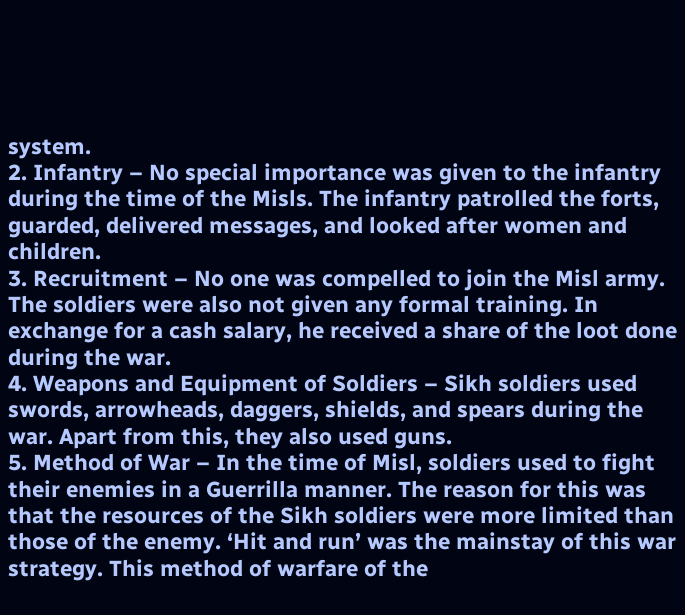system.
2. Infantry – No special importance was given to the infantry during the time of the Misls. The infantry patrolled the forts, guarded, delivered messages, and looked after women and children.
3. Recruitment – No one was compelled to join the Misl army. The soldiers were also not given any formal training. In exchange for a cash salary, he received a share of the loot done during the war.
4. Weapons and Equipment of Soldiers – Sikh soldiers used swords, arrowheads, daggers, shields, and spears during the war. Apart from this, they also used guns.
5. Method of War – In the time of Misl, soldiers used to fight their enemies in a Guerrilla manner. The reason for this was that the resources of the Sikh soldiers were more limited than those of the enemy. ‘Hit and run’ was the mainstay of this war strategy. This method of warfare of the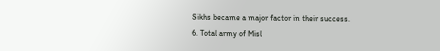Sikhs became a major factor in their success.
6. Total army of Misl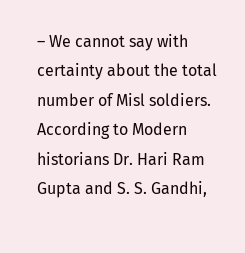– We cannot say with certainty about the total number of Misl soldiers. According to Modern historians Dr. Hari Ram Gupta and S. S. Gandhi,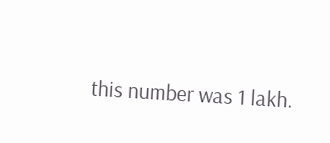this number was 1 lakh.